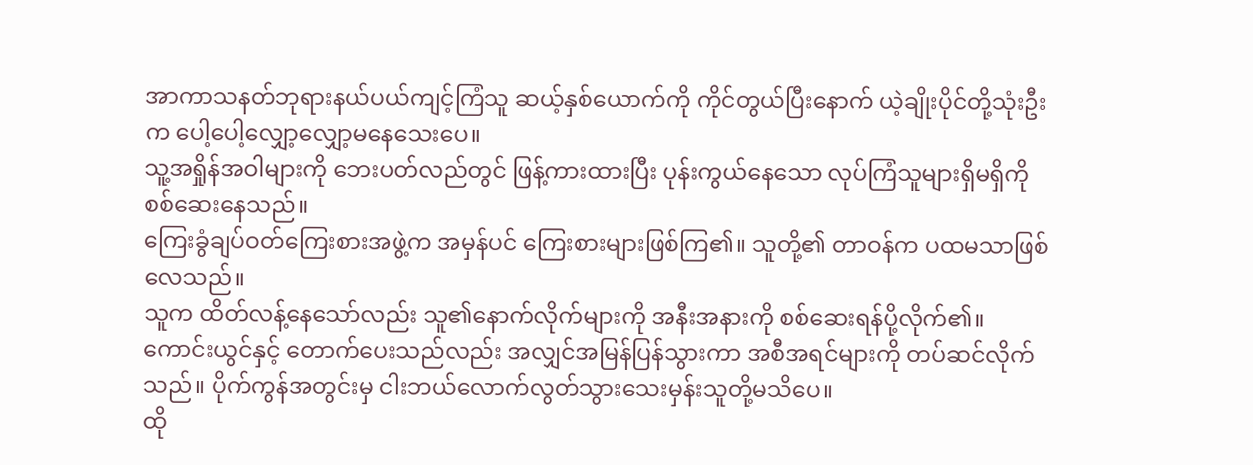အာကာသနတ်ဘုရားနယ်ပယ်ကျင့်ကြံသူ ဆယ့်နှစ်ယောက်ကို ကိုင်တွယ်ပြီးနောက် ယဲ့ချိုးပိုင်တို့သုံးဦးက ပေါ့ပေါ့လျှော့လျှော့မနေသေးပေ။
သူ့အရှိုန်အဝါများကို ဘေးပတ်လည်တွင် ဖြန့်ကားထားပြီး ပုန်းကွယ်နေသော လုပ်ကြံသူများရှိမရှိကို စစ်ဆေးနေသည်။
ကြေးခွံချပ်ဝတ်ကြေးစားအဖွဲ့က အမှန်ပင် ကြေးစားများဖြစ်ကြ၏။ သူတို့၏ တာဝန်က ပထမသာဖြစ်လေသည်။
သူက ထိတ်လန့်နေသော်လည်း သူ၏နောက်လိုက်များကို အနီးအနားကို စစ်ဆေးရန်ပို့လိုက်၏။
ကောင်းယွင်နှင့် တောက်ပေးသည်လည်း အလျှင်အမြန်ပြန်သွားကာ အစီအရင်များကို တပ်ဆင်လိုက်သည်။ ပိုက်ကွန်အတွင်းမှ ငါးဘယ်လောက်လွတ်သွားသေးမှန်းသူတို့မသိပေ။
ထို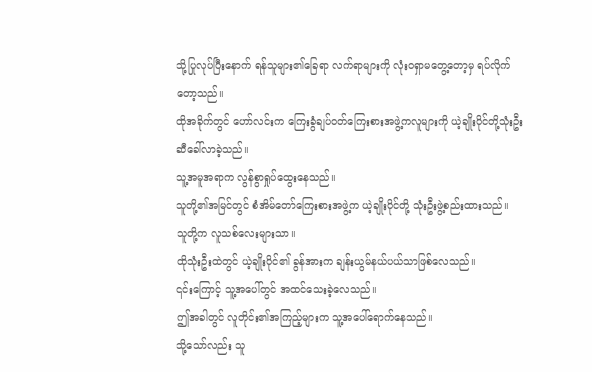သို့ပြုလုပ်ပြီးနောက် ရန်သူများ၏ခြေရာ လက်ရာများကို လုံးဝရှာမတွေ့တော့မှ ရပ်လိုက်တော့သည်။
ထိုအခိုက်တွင် ဟော်လင်းက ကြေးခွံချပ်ဝတ်ကြေးစားအဖွဲ့ကလူများကို ယဲ့ချိုးပိုင်တို့သုံးဦးဆီခေါ်လာခဲ့သည်။
သူ့အမူအရာက လွန်စွာရှုပ်ထွေးနေသည်။
သူတို့၏အမြင်တွင် စံအိမ်တော်ကြေးစားအဖွဲ့က ယဲ့ချိုးပိုင်တို့ သုံးဦးဖွဲ့စည်းထားသည်။
သူတို့က လူသစ်လေးများသာ။
ထိုသုံးဦးထဲတွင် ယဲ့ချိုးပိုင်၏ ခွန်အားက ချန်းယွမ်နယ်ပယ်သာဖြစ်လေသည်။
၎င်းကြောင့် သူ့အပေါ်တွင် အထင်သေးခဲ့လေသည်။
ဤအခါတွင် လူတိုင်း၏အကြည့်များက သူ့အပေါ်ရောက်နေသည်။
သို့သော်လည်း သူ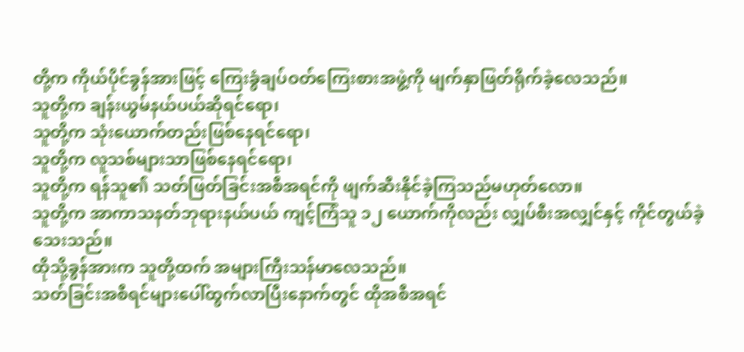တို့က ကိုယ်ပိုင်ခွန်အားဖြင့် ကြေးခွံချပ်ဝတ်ကြေးစားအဖွဲ့ကို မျက်နှာဖြတ်ရိုက်ခဲ့လေသည်။
သူတို့က ချန်းယွမ်နယ်ပယ်ဆိုရင်ရော၊
သူတို့က သုံးယောက်တည်းဖြစ်နေရင်ရော၊
သူတို့က လူသစ်များသာဖြစ်နေရင်ရော၊
သူတို့က ရန်သူ၏ သတ်ဖြတ်ခြင်းအစီအရင်ကို ဖျက်ဆီးနိုင်ခဲ့ကြသည်မဟုတ်လော။
သူတို့က အာကာသနတ်ဘုရားနယ်ပယ် ကျင့်ကြံသူ ၁၂ ယောက်ကိုလည်း လျှပ်စီးအလျှင်နှင့် ကိုင်တွယ်ခဲ့သေးသည်။
ထိုသို့ခွန်အားက သူတို့ထက် အများကြီးသန်မာလေသည်။
သတ်ခြင်းအစီရင်များပေါ်ထွက်လာပြီးနောက်တွင် ထိုအစီအရင်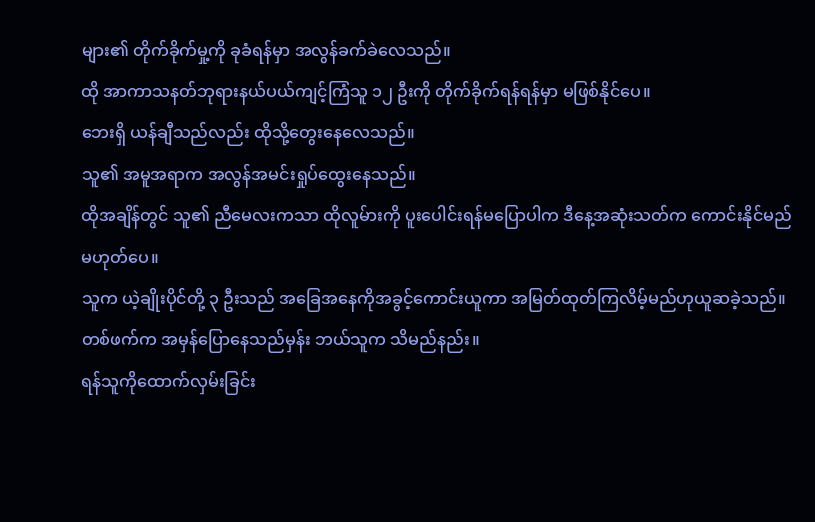များ၏ တိုက်ခိုက်မှု့ကို ခုခံရန်မှာ အလွန်ခက်ခဲလေသည်။
ထို အာကာသနတ်ဘုရားနယ်ပယ်ကျင့်ကြံသူ ၁၂ ဦးကို တိုက်ခိုက်ရန်ရန်မှာ မဖြစ်နိုင်ပေ။
ဘေးရှိ ယန်ချီသည်လည်း ထိုသို့တွေးနေလေသည်။
သူ၏ အမူအရာက အလွန်အမင်းရှုပ်ထွေးနေသည်။
ထိုအချိန်တွင် သူ၏ ညီမေလးကသာ ထိုလူမ်ားကို ပူးပေါင်းရန်မပြောပါက ဒီနေ့အဆုံးသတ်က ကောင်းနိုင်မည်မဟုတ်ပေ။
သူက ယဲ့ချိုးပိုင်တို့ ၃ ဦးသည် အခြေအနေကိုအခွင့်ကောင်းယူကာ အမြတ်ထုတ်ကြလိမ့်မည်ဟုယူဆခဲ့သည်။
တစ်ဖက်က အမှန်ပြောနေသည်မှန်း ဘယ်သူက သိမည်နည်း။
ရန်သူကိုထောက်လှမ်းခြင်း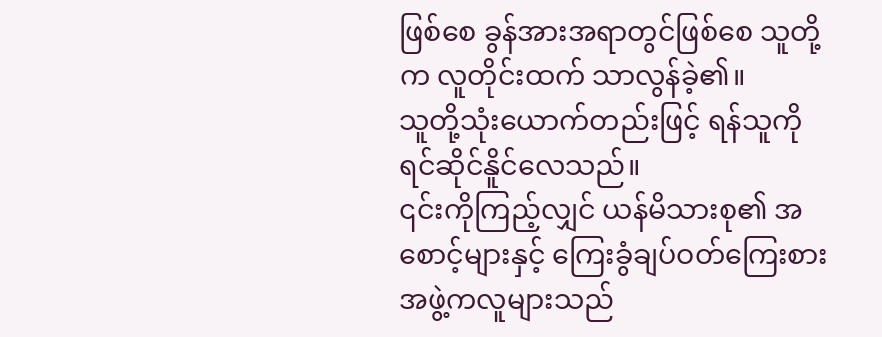ဖြစ်စေ ခွန်အားအရာတွင်ဖြစ်စေ သူတို့က လူတိုင်းထက် သာလွန်ခဲ့၏။
သူတို့သုံးယောက်တည်းဖြင့် ရန်သူကို ရင်ဆိုင်နိူင်လေသည်။
၎င်းကိုကြည့်လျှင် ယန်မိသားစု၏ အစောင့်များနှင့် ကြေးခွံချပ်ဝတ်ကြေးစားအဖွဲ့ကလူများသည်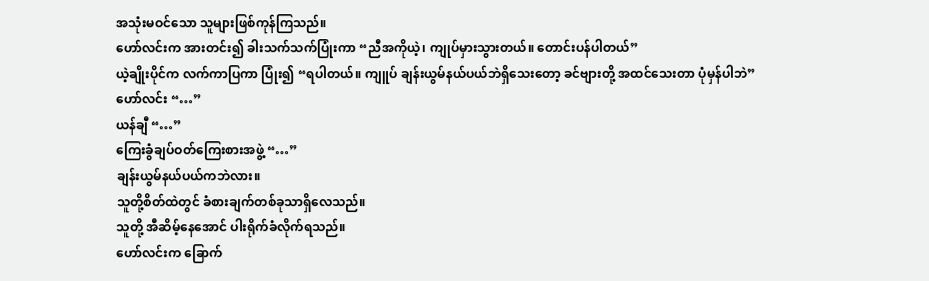အသုံးမဝင်သော သူများဖြစ်ကုန်ကြသည်။
ဟော်လင်းက အားတင်း၍ ခါးသက်သက်ပြုံးကာ “ညီအကိုယဲ့၊ ကျုပ်မှားသွားတယ်။ တောင်းပန်ပါတယ်”
ယဲ့ချိုးပိုင်က လက်ကာပြကာ ပြုံး၍ “ရပါတယ်။ ကျူပ် ချန်းယွမ်နယ်ပယ်ဘဲရှိသေးတော့ ခင်ဗျားတို့ အထင်သေးတာ ပုံမှန်ပါဘဲ”
ဟော်လင်း “…”
ယန်ချီ “…”
ကြေးခွံချပ်ဝတ်ကြေးစားအဖွဲ့ “…”
ချန်းယွမ်နယ်ပယ်ကဘဲလား။
သူတို့စိတ်ထဲတွင် ခံစားချက်တစ်ခုသာရှိလေသည်။
သူတို့ အီဆိမ့်နေအောင် ပါးရိုက်ခံလိုက်ရသည်။
ဟော်လင်းက ခြောက်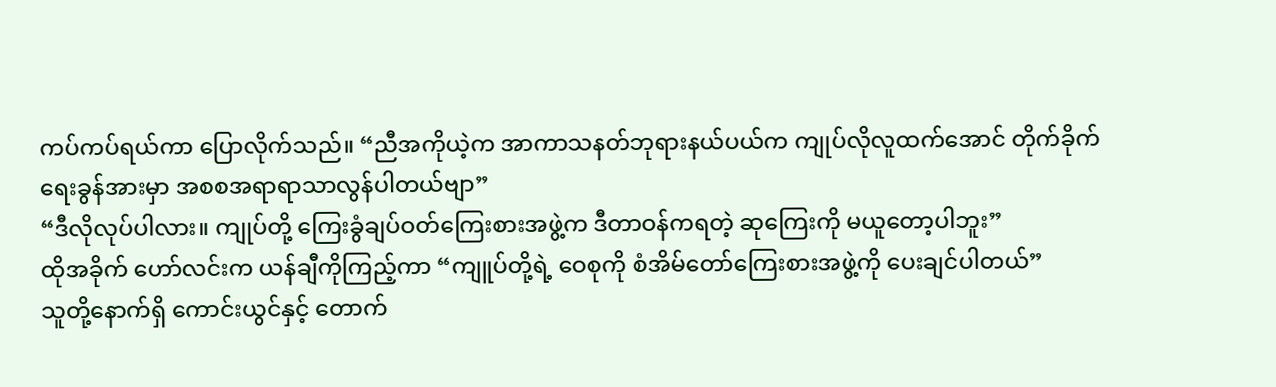ကပ်ကပ်ရယ်ကာ ပြောလိုက်သည်။ “ညီအကိုယဲ့က အာကာသနတ်ဘုရားနယ်ပယ်က ကျုပ်လိုလူထက်အောင် တိုက်ခိုက်ရေးခွန်အားမှာ အစစအရာရာသာလွန်ပါတယ်ဗျာ”
“ဒီလိုလုပ်ပါလား။ ကျုပ်တို့ ကြေးခွံချပ်ဝတ်ကြေးစားအဖွဲ့က ဒီတာဝန်ကရတဲ့ ဆုကြေးကို မယူတော့ပါဘူး”
ထိုအခိုက် ဟော်လင်းက ယန်ချီကိုကြည့်ကာ “ကျူပ်တို့ရဲ့ ဝေစုကို စံအိမ်တော်ကြေးစားအဖွဲ့ကို ပေးချင်ပါတယ်”
သူတို့နောက်ရှိ ကောင်းယွင်နှင့် တောက်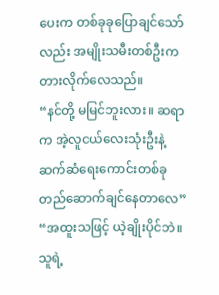ပေးက တစ်ခုခုပြောချင်သော်လည်း အမျိုးသမီးတစ်ဦးက တားလိုက်လေသည်။
“နင်တို့ မမြင်ဘူးလား။ ဆရာက အဲ့လူငယ်လေးသုံးဦးနဲ့ ဆက်ဆံရေးကောင်းတစ်ခုတည်ဆောက်ချင်နေတာလေ”
“အထူးသဖြင့် ယဲ့ချိုးပိုင်ဘဲ။ သူရဲ့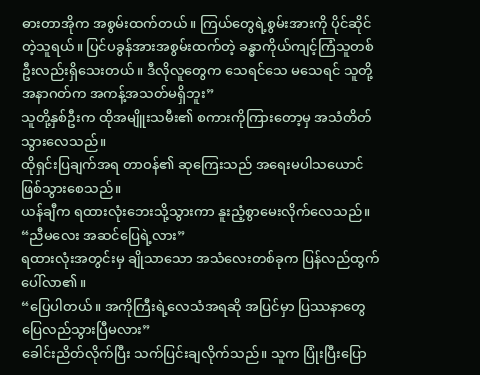ဓားတာအိုက အစွမ်းထက်တယ်။ ကြယ်တွေရဲ့စွမ်းအားကို ပိုင်ဆိုင်တဲ့သူရယ်။ ပြင်ပခွန်အားအစွမ်းထက်တဲ့ ခန္ဓာကိုယ်ကျင့်ကြံသူတစ်ဦးလည်းရှိသေးတယ်။ ဒီလိုလူတွေက သေရင်သေ မသေရင် သူတို့အနာဂတ်က အကန့်အသတ်မရှိဘူး”
သူတို့နှစ်ဦးက ထိုအမျိူးသမီး၏ စကားကိုကြားတော့မှ အသံတိတ်သွားလေသည်။
ထိုရှင်းပြချက်အရ တာဝန်၏ ဆုကြေးသည် အရေးမပါသယောင်ဖြစ်သွားစေသည်။
ယန်ချီက ရထားလုံးဘေးသို့သွားကာ နူးညံ့စွာမေးလိုက်လေသည်။ “ညီမလေး အဆင်ပြေရဲ့လား”
ရထားလုံးအတွင်းမှ ချိုသာသော အသံလေးတစ်ခုက ပြန်လည်ထွက်ပေါ်လာ၏။
“ပြေပါတယ်။ အကိုကြီးရဲ့လေသံအရဆို အပြင်မှာ ပြဿနာတွေပြေလည်သွားပြီမလား”
ခေါင်းညိတ်လိုက်ပြီး သက်ပြင်းချလိုက်သည်။ သူက ပြုံးပြီးပြော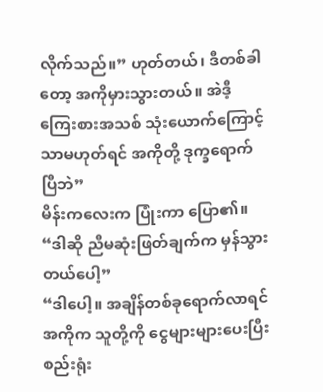လိုက်သည်။” ဟုတ်တယ်၊ ဒီတစ်ခါတော့ အကိုမှားသွားတယ်။ အဲဒီ့ ကြေးစားအသစ် သုံးယောက်ကြောင့်သာမဟုတ်ရင် အကိုတို့ ဒုက္ခရောက်ပြီဘဲ”
မိန်းကလေးက ပြုံးကာ ပြော၏။ “ဒါဆို ညီမဆုံးဖြတ်ချက်က မှန်သွားတယ်ပေါ့”
“ဒါပေါ့။ အချိန်တစ်ခုရောက်လာရင် အကိုက သူတို့ကို ငွေများများပေးပြီး စည်းရုံး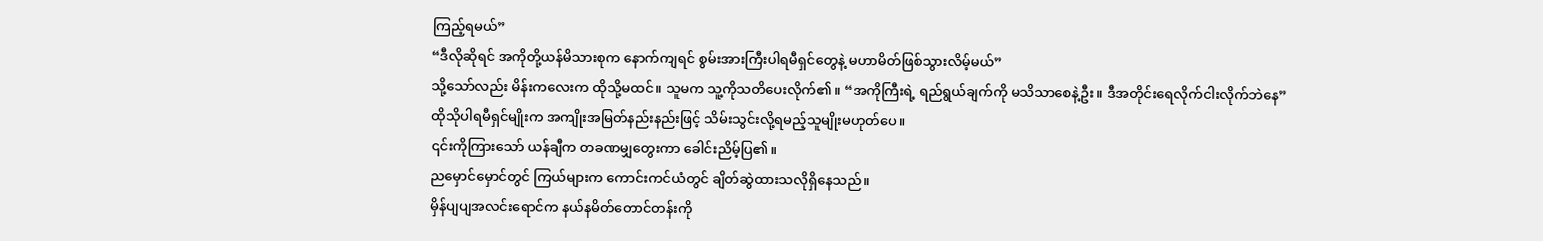ကြည့်ရမယ်”
“ဒီလိုဆိုရင် အကိုတို့ယန်မိသားစုက နောက်ကျရင် စွမ်းအားကြီးပါရမီရှင်တွေနဲ့ မဟာမိတ်ဖြစ်သွားလိမ့်မယ်”
သို့သော်လည်း မိန်းကလေးက ထိုသို့မထင်။ သူမက သူ့ကိုသတိပေးလိုက်၏။ “အကိုကြီးရဲ့ ရည်ရွယ်ချက်ကို မသိသာစေနဲ့ဦး။ ဒီအတိုင်းရေလိုက်ငါးလိုက်ဘဲနေ”
ထိုသိုပါရမီရှင်မျိုးက အကျိုးအမြတ်နည်းနည်းဖြင့် သိမ်းသွင်းလို့ရမည့်သူမျိုးမဟုတ်ပေ။
၎င်းကိုကြားသော် ယန်ချီက တခဏမျှတွေးကာ ခေါင်းညိမ့်ပြ၏။
ညမှောင်မှောင်တွင် ကြယ်များက ကောင်းကင်ယံတွင် ချိတ်ဆွဲထားသလိုရှိနေသည်။
မှိန်ပျပျအလင်းရောင်က နယ်နမိတ်တောင်တန်းကို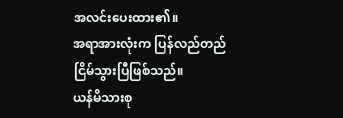အလင်းပေးထား၏။
အရာအားလုံးက ပြန်လည်တည်ငြိမ်သွားပြီဖြစ်သည်။
ယန်မိသားစု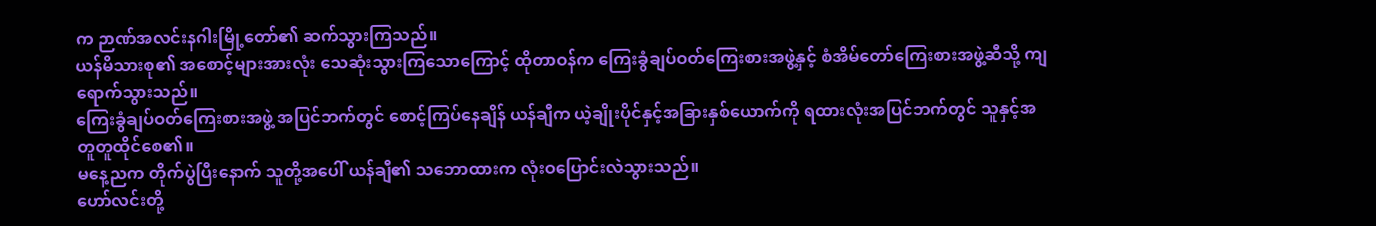က ဉာဏ်အလင်းနဂါးမြို့တော်၏ ဆက်သွားကြသည်။
ယန်မိသားစု၏ အစောင့်များအားလုံး သေဆုံးသွားကြသောကြောင့် ထိုတာဝန်က ကြေးခွံချပ်ဝတ်ကြေးစားအဖွဲ့နှင့် စံအိမ်တော်ကြေးစားအဖွဲ့ဆီသို့ ကျရောက်သွားသည်။
ကြေးခွံချပ်ဝတ်ကြေးစားအဖွဲ့ အပြင်ဘက်တွင် စောင့်ကြပ်နေချိန် ယန်ချီက ယဲ့ချိုးပိုင်နှင့်အခြားနှစ်ယောက်ကို ရထားလုံးအပြင်ဘက်တွင် သူနှင့်အတူတူထိုင်စေ၏။
မနေ့ညက တိုက်ပွဲပြီးနောက် သူတို့အပေါ် ယန်ချီ၏ သဘောထားက လုံးဝပြောင်းလဲသွားသည်။
ဟော်လင်းတို့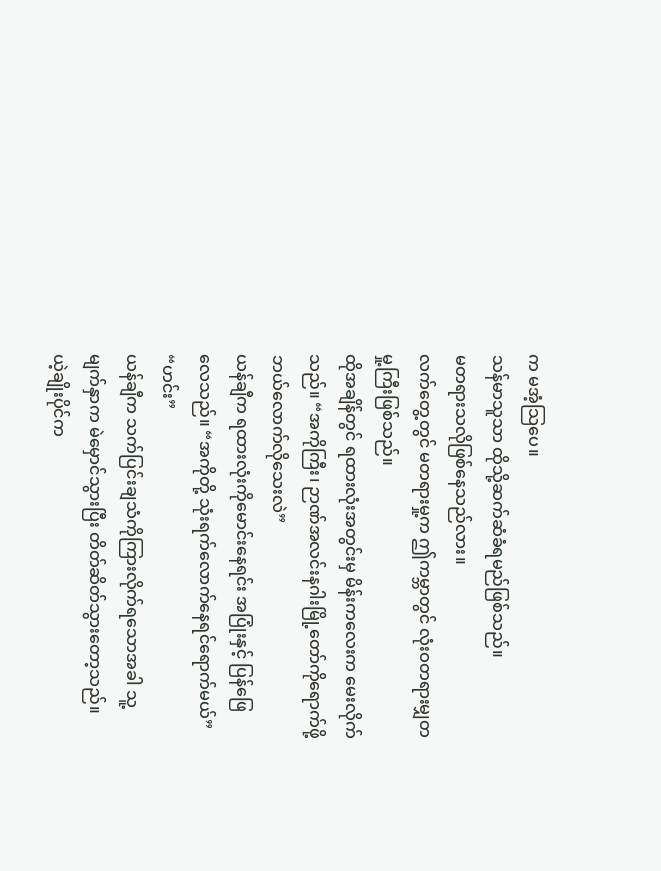က မအံ့သြပေ။
သန်မာသူသာ ထိုသို့ဆက်ဆံခံရမည်ဖြစ်သည်။
မတရားသလိုဖြစ်နေသည်လား။
လက်တွေ့တွင် မတရားမှု့က ဤကမ္ဘာတွင် လုံးဝတရားမျှတမှု့ကြီးဖြစ်သည်။
ထိုအချိန်တွင် ရထားလုံးအတွင်းမှ မိန်းကလေးက မေးလိုက်သည်။ “အကိုကြီး၊ ဉာဏ်အလင်းနဂါးမြို့တော်ကိုရောက်ဖို့ ဘယ်လောက်လိုသေးလဲ”
ယန်ချီက ရထားလုံးကိုမောင်းနေရင်း အပြုံးနှင့် ပြန်ဖြေလေသည်။ “အကိုတို့ သုံးရက်လောက်နေရင်ရောက်မယ်”
“ဟင်း”
ယန်ချီက သက်ပြင်းချသံကိုကြားလိုက်ရသောအခါ သူ့မျက်နှာက မဲမှောင်သွားပြီး တိတ်ဆိတ်သွားတော့သည်။
ယဲ့ချိုးပိုင်က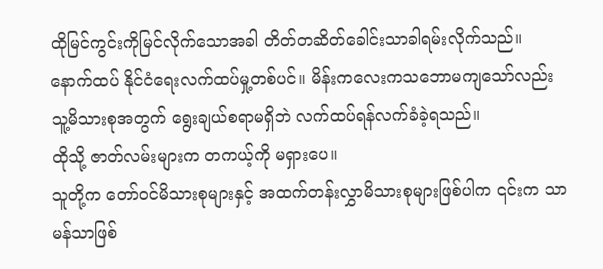ထိုမြင်ကွင်းကိုမြင်လိုက်သောအခါ တိတ်တဆိတ်ခေါင်းသာခါရမ်းလိုက်သည်။
နောက်ထပ် နိုင်ငံရေးလက်ထပ်မှု့တစ်ပင်။ မိန်းကလေးကသဘောမကျသော်လည်း သူ့မိသားစုအတွက် ရွေးချယ်စရာမရှိဘဲ လက်ထပ်ရန်လက်ခံခဲ့ရသည်။
ထိုသို့ ဇာတ်လမ်းများက တကယ့်ကို မရှားပေ။
သူတို့က တော်ဝင်မိသားစုများနှင့် အထက်တန်းလွှာမိသားစုများဖြစ်ပါက ၎င်းက သာမန်သာဖြစ်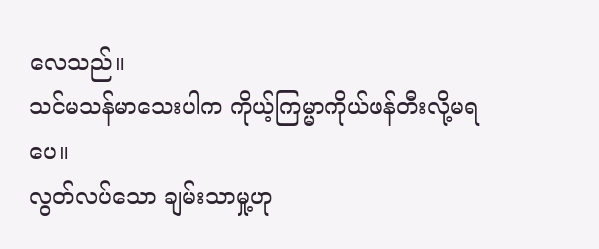လေသည်။
သင်မသန်မာသေးပါက ကိုယ့်ကြမ္မာကိုယ်ဖန်တီးလို့မရပေ။
လွတ်လပ်သော ချမ်းသာမှု့ဟု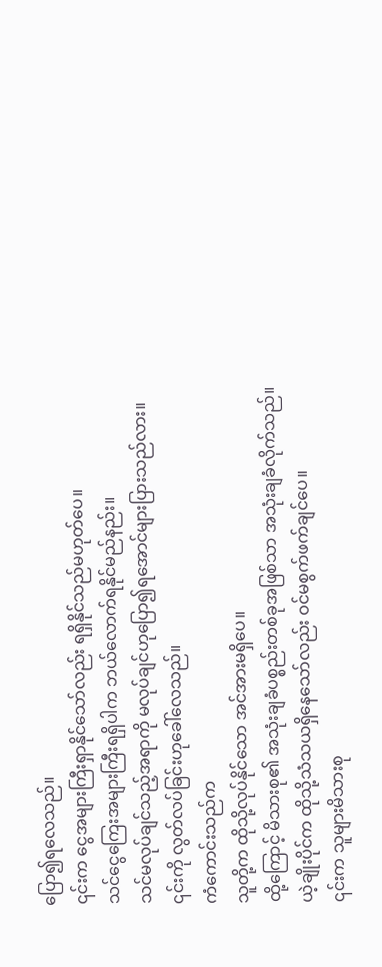ပြော၍ရလေသည်။
၎င်းက ငွေအများကြီးရှာနိုင်သော်လည်း ရရှိနိုင်သည်မဟုတ်ပေ။
သင်ငွေကြေးအများကြီးရရှိပါက ဘယ်လောက်ရနိုင်မည်နည်း။
သင်မလုပ်ချင်သည့်အရာကို မလုပ်ချင်ဟုပြော၍ရအောင်များပြားသည်လား။
၎င်းကို လွတ်လပ်ခြင်းဟုခေါ်လေသည်။
ကံကောင်းသည်က
သူတို့က ထိုသို့လုပ်နိုင်သော အင်အားမရှိပေ။
ထို့ကြောင့် မိသားစု၏ အသုံးချခံပစ္စည်းတစ်ခုအဖြစ်သာ အသုံးချခံလိုက်သည်။
ယဲ့ချိုးပိုင်က ထိုသို့သံသယရှိနေသော်လည်း ဝင်မစွက်ဖက်ချင်ပေ။
၎င်းက သူများမိသားစု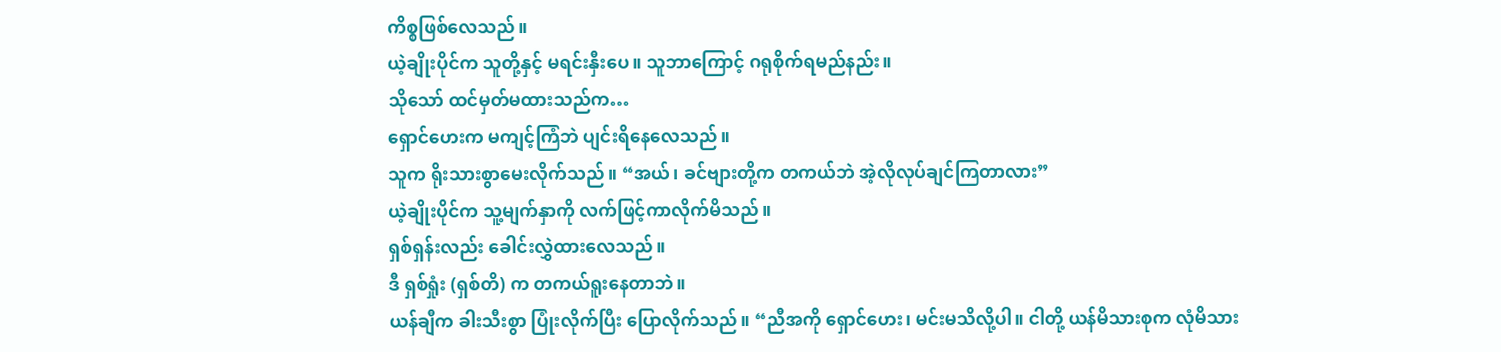ကိစ္စဖြစ်လေသည်။
ယဲ့ချိုးပိုင်က သူတို့နှင့် မရင်းနှီးပေ။ သူဘာကြောင့် ဂရုစိုက်ရမည်နည်း။
သိုသော် ထင်မှတ်မထားသည်က…
ရှောင်ဟေးက မကျင့်ကြံဘဲ ပျင်းရိနေလေသည်။
သူက ရိုးသားစွာမေးလိုက်သည်။ “အယ်၊ ခင်ဗျားတို့က တကယ်ဘဲ အဲ့လိုလုပ်ချင်ကြတာလား”
ယဲ့ချိုးပိုင်က သူ့မျက်နှာကို လက်ဖြင့်ကာလိုက်မိသည်။
ရှစ်ရှန်းလည်း ခေါင်းလွှဲထားလေသည်။
ဒီ ရှစ်ရှုံး (ရှစ်တိ) က တကယ်ရူးနေတာဘဲ။
ယန်ချီက ခါးသီးစွာ ပြုံးလိုက်ပြီး ပြောလိုက်သည်။ “ညီအကို ရှောင်ဟေး၊ မင်းမသိလို့ပါ။ ငါတို့ ယန်မိသားစုက လုံမိသား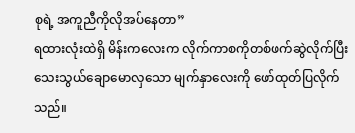စုရဲ့ အကူညီကိုလိုအပ်နေတာ”
ရထားလုံးထဲရှိ မိန်းကလေးက လိုက်ကာစကိုတစ်ဖက်ဆွဲလိုက်ပြီး သေးသွယ်ချောမောလှသော မျက်နှာလေးကို ဖော်ထုတ်ပြလိုက်သည်။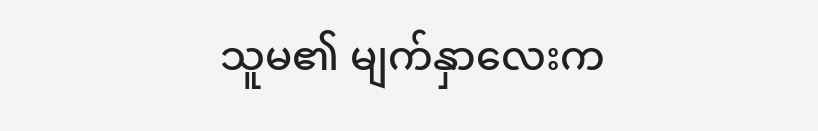သူမ၏ မျက်နှာလေးက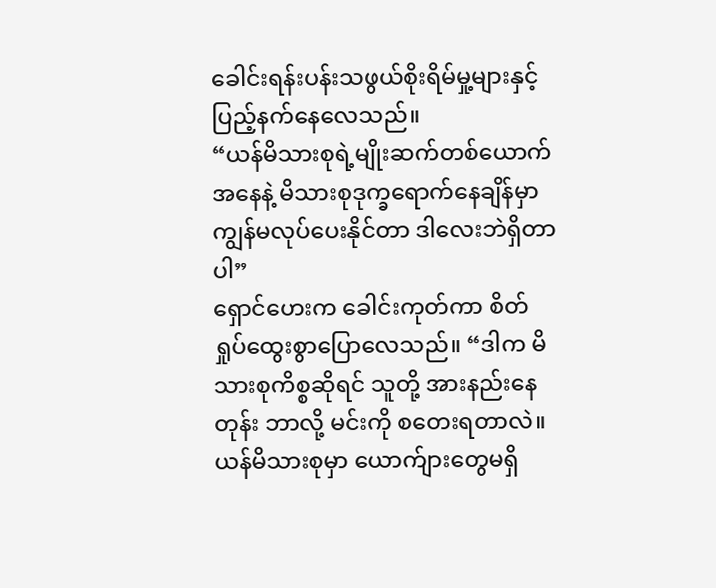ခေါင်းရန်းပန်းသဖွယ်စိုးရိမ်မှု့များနှင့် ပြည့်နက်နေလေသည်။
“ယန်မိသားစုရဲ့မျိုးဆက်တစ်ယောက်အနေနဲ့ မိသားစုဒုက္ခရောက်နေချိန်မှာ ကျွန်မလုပ်ပေးနိုင်တာ ဒါလေးဘဲရှိတာပါ”
ရှောင်ဟေးက ခေါင်းကုတ်ကာ စိတ်ရှုပ်ထွေးစွာပြောလေသည်။ “ဒါက မိသားစုကိစ္စဆိုရင် သူတို့ အားနည်းနေတုန်း ဘာလို့ မင်းကို စတေးရတာလဲ။ ယန်မိသားစုမှာ ယောက်ျားတွေမရှိ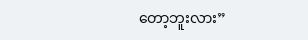တော့ဘူးလား”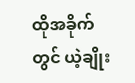ထိုအခိုက်တွင် ယဲ့ချိုး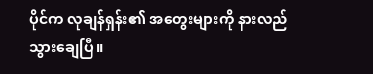ပိုင်က လုချန်ရှန်း၏ အတွေးများကို နားလည်သွားချေပြီ။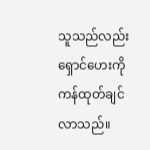သူသည်လည်း ရှောင်ဟေးကို ကန်ထုတ်ချင်လာသည်။